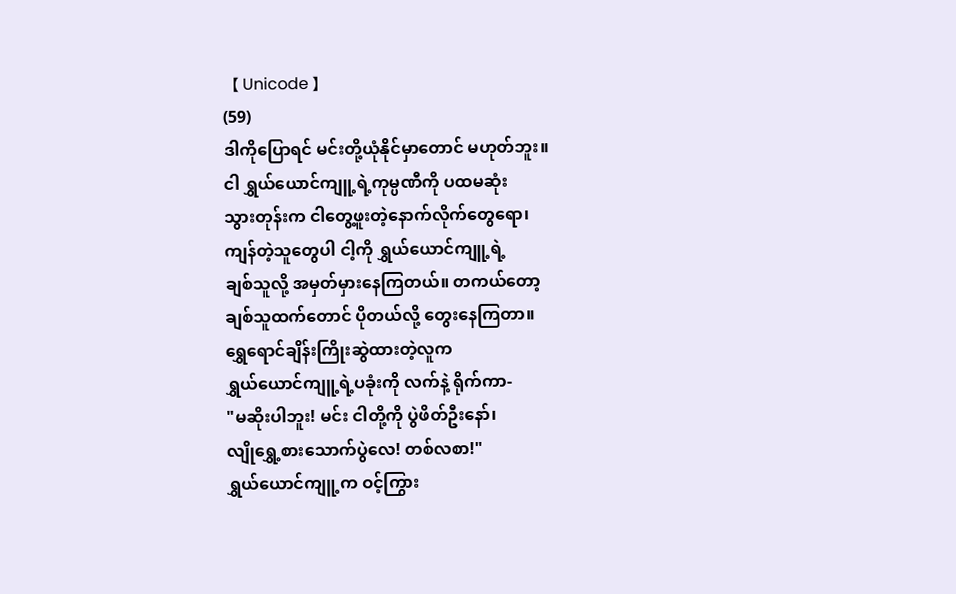【 Unicode 】
(59)
ဒါကိုပြောရင် မင်းတို့ယုံနိုင်မှာတောင် မဟုတ်ဘူး။
ငါ ရွှယ်ယောင်ကျူ့ရဲ့ကုမ္ပဏီကို ပထမဆုံး
သွားတုန်းက ငါတွေ့ဖူးတဲ့နောက်လိုက်တွေရော၊
ကျန်တဲ့သူတွေပါ ငါ့ကို ရွှယ်ယောင်ကျူ့ရဲ့
ချစ်သူလို့ အမှတ်မှားနေကြတယ်။ တကယ်တော့
ချစ်သူထက်တောင် ပိုတယ်လို့ တွေးနေကြတာ။
ရွှေရောင်ချိန်းကြိုးဆွဲထားတဲ့လူက
ရွှယ်ယောင်ကျူ့ရဲ့ပခုံးကို လက်နဲ့ ရိုက်ကာ-
"မဆိုးပါဘူး! မင်း ငါတို့ကို ပွဲဖိတ်ဦးနော်၊
လျိုရွှေ့စားသောက်ပွဲလေ! တစ်လစာ!"
ရွှယ်ယောင်ကျူ့က ဝင့်ကြွား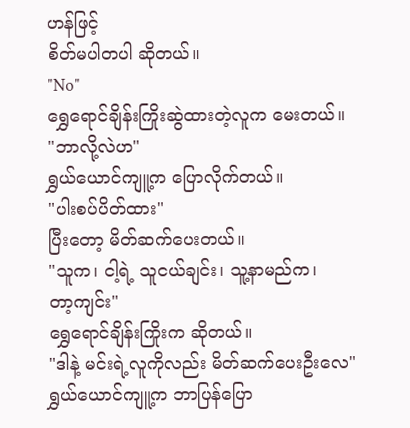ဟန်ဖြင့်
စိတ်မပါတပါ ဆိုတယ်။
"No"
ရွှေရောင်ချိန်းကြိုးဆွဲထားတဲ့လူက မေးတယ်။
"ဘာလို့လဲဟ"
ရွှယ်ယောင်ကျူ့က ပြောလိုက်တယ်။
"ပါးစပ်ပိတ်ထား"
ပြီးတော့ မိတ်ဆက်ပေးတယ်။
"သူက၊ ငါ့ရဲ့ သူငယ်ချင်း၊ သူ့နာမည်က၊
တာ့ကျင်း"
ရွှေရောင်ချိန်းကြိုးက ဆိုတယ်။
"ဒါနဲ့ မင်းရဲ့လူကိုလည်း မိတ်ဆက်ပေးဦးလေ"
ရွှယ်ယောင်ကျူ့က ဘာပြန်ပြော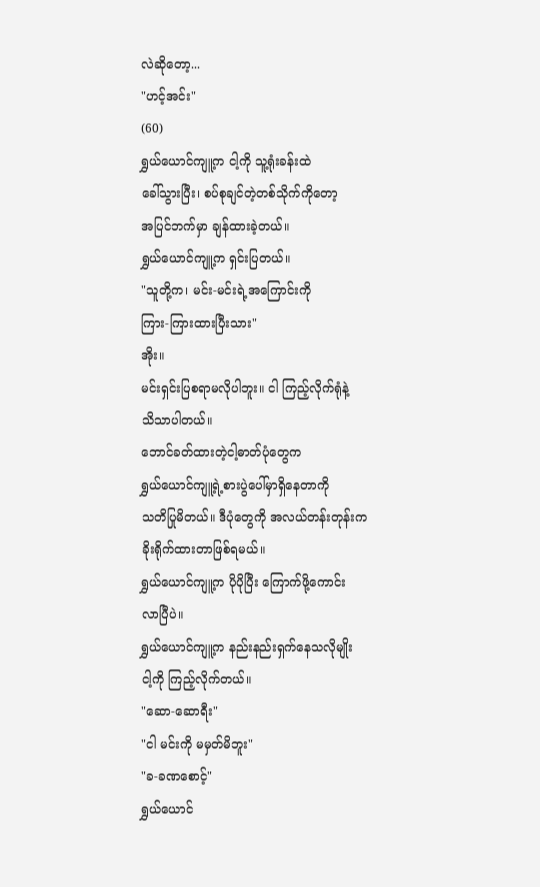လဲဆိုတော့...
"ဟင့်အင်း"
(60)
ရွှယ်ယောင်ကျူ့က ငါ့ကို သူ့ရုံးခန်းထဲ
ခေါ်သွားပြီး၊ စပ်စုချင်တဲ့တစ်သိုက်ကိုတော့
အပြင်ဘက်မှာ ချန်ထားခဲ့တယ်။
ရွှယ်ယောင်ကျူ့က ရှင်းပြတယ်။
"သူတို့က၊ မင်း-မင်းရဲ့အကြောင်းကို
ကြား-ကြားထားပြီးသား"
အိုး။
မင်းရှင်းပြစရာမလိုပါဘူး။ ငါ ကြည့်လိုက်ရုံနဲ့
သိသာပါတယ်။
ဘောင်ခတ်ထားတဲ့ငါ့ဓာတ်ပုံတွေက
ရွှယ်ယောင်ကျူ့ရဲ့စားပွဲပေါ်မှာရှိနေတာကို
သတိပြုမိတယ်။ ဒီပုံတွေကို အလယ်တန်းတုန်းက
ခိုးရိုက်ထားတာဖြစ်ရမယ်။
ရွှယ်ယောင်ကျူ့က ပိုပိုပြီး ကြောက်ဖို့ကောင်း
လာပြီပဲ။
ရွှယ်ယောင်ကျူ့က နည်းနည်းရှက်နေသလိုမျိုး
ငါ့ကို ကြည့်လိုက်တယ်။
"ဆော-ဆောရီး"
"ငါ မင်းကို မမှတ်မိဘူး"
"ခ-ခဏစောင့်"
ရွှယ်ယောင်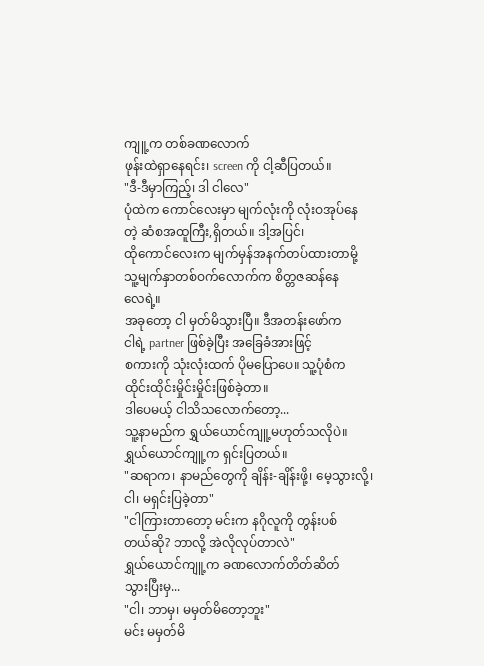ကျူ့က တစ်ခဏလောက်
ဖုန်းထဲရှာနေရင်း၊ screen ကို ငါ့ဆီပြတယ်။
"ဒီ-ဒီမှာကြည့်၊ ဒါ ငါလေ"
ပုံထဲက ကောင်လေးမှာ မျက်လုံးကို လုံးဝအုပ်နေ
တဲ့ ဆံစအထူကြီး,ရှိတယ်။ ဒါ့အပြင်၊
ထိုကောင်လေးက မျက်မှန်အနက်တပ်ထားတာမို့
သူ့မျက်နှာတစ်ဝက်လောက်က စိတ္တဇဆန်နေ
လေရဲ့။
အခုတော့ ငါ မှတ်မိသွားပြီ။ ဒီအတန်းဖော်က
ငါရဲ့ partner ဖြစ်ခဲ့ပြီး အခြေခံအားဖြင့်
စကားကို သုံးလုံးထက် ပိုမပြောပေ။ သူ့ပုံစံက
ထိုင်းထိုင်းမှိုင်းမှိုင်းဖြစ်ခဲ့တာ။
ဒါပေမယ့် ငါသိသလောက်တော့...
သူ့နာမည်က ရွှယ်ယောင်ကျူ့မဟုတ်သလိုပဲ။
ရွှယ်ယောင်ကျူ့က ရှင်းပြတယ်။
"ဆရာက၊ နာမည်တွေကို ချိန်း-ချိန်းဖို့၊ မေ့သွားလို့၊
ငါ၊ မရှင်းပြခဲ့တာ"
"ငါကြားတာတော့ မင်းက နဂိုလူကို တွန်းပစ်
တယ်ဆို? ဘာလို့ အဲလိုလုပ်တာလဲ"
ရွှယ်ယောင်ကျူ့က ခဏလောက်တိတ်ဆိတ်
သွားပြီးမှ...
"ငါ၊ ဘာမှ၊ မမှတ်မိတော့ဘူး"
မင်း မမှတ်မိ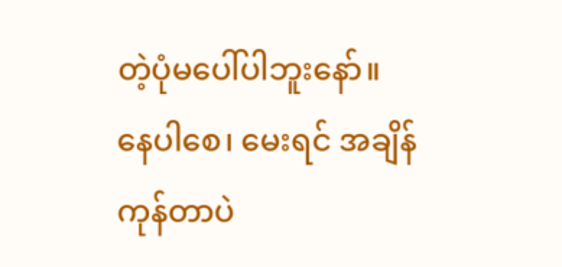တဲ့ပုံမပေါ်ပါဘူးနော်။
နေပါစေ၊ မေးရင် အချိန်ကုန်တာပဲ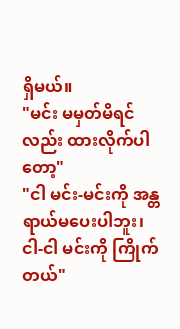ရှိမယ်။
"မင်း မမှတ်မိရင်လည်း ထားလိုက်ပါတော့"
"ငါ မင်း-မင်းကို အန္တရာယ်မပေးပါဘူး၊
ငါ-ငါ မင်းကို ကြိုက်တယ်"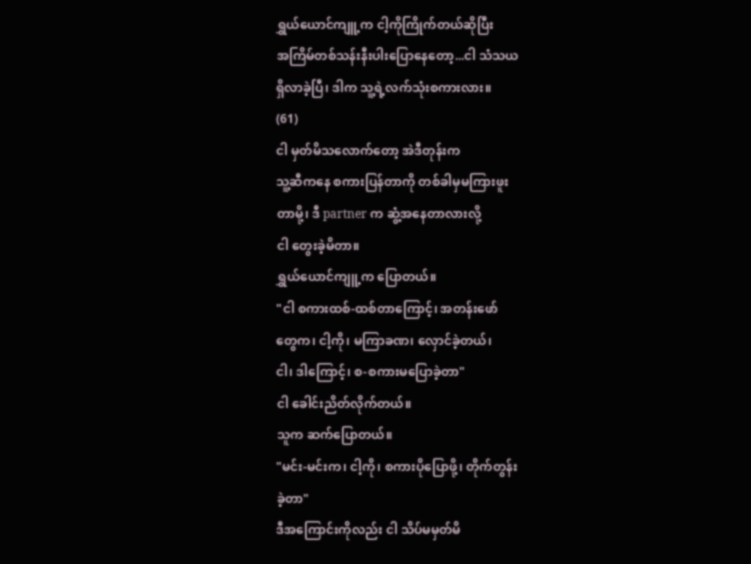ရွှယ်ယောင်ကျူ့က ငါ့ကိုကြိုက်တယ်ဆိုပြီး
အကြိမ်တစ်သန်းနီးပါးပြောနေတော့...ငါ သံသယ
ရှိလာခဲ့ပြီ၊ ဒါက သူ့ရဲ့လက်သုံးစကားလား။
(61)
ငါ မှတ်မိသလောက်တော့ အဲဒီတုန်းက
သူ့ဆီကနေ စကားပြန်တာကို တစ်ခါမှမကြားဖူး
တာမို့၊ ဒီ partner က ဆွံ့အနေတာလားလို့
ငါ တွေးခဲ့မိတာ။
ရွှယ်ယောင်ကျူ့က ပြောတယ်။
"ငါ စကားထစ်-ထစ်တာကြောင့်၊ အတန်းဖော်
တွေက၊ ငါ့ကို၊ မကြာခဏ၊ လှောင်ခဲ့တယ်၊
ငါ၊ ဒါကြောင့်၊ စ-စကားမပြောခဲ့တာ"
ငါ ခေါင်းညိတ်လိုက်တယ်။
သူက ဆက်ပြောတယ်။
"မင်း-မင်းက၊ ငါ့ကို၊ စကားပိုပြောဖို့၊ တိုက်တွန်း
ခဲ့တာ"
ဒီအကြောင်းကိုလည်း ငါ သိပ်မမှတ်မိ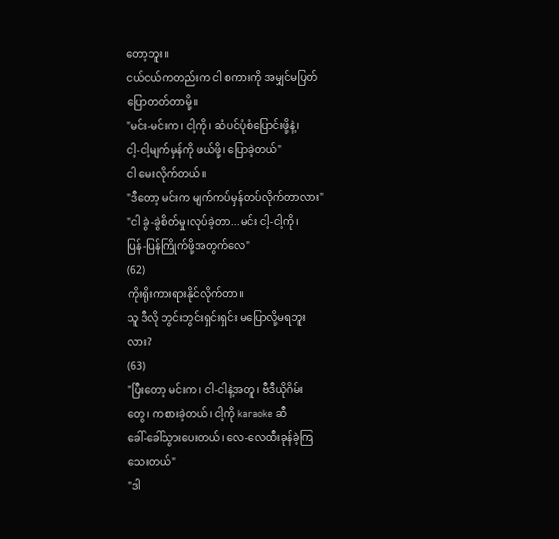တော့ဘူး။
ငယ်ငယ်ကတည်းက ငါ စကားကို အမျှင်မပြတ်
ပြောတတ်တာမို့။
"မင်း-မင်းက၊ ငါ့ကို၊ ဆံပင်ပုံစံပြောင်းဖို့နဲ့၊
ငါ့-ငါ့မျက်မှန်ကို ဖယ်ဖို့၊ ပြောခဲ့တယ်"
ငါ မေးလိုက်တယ်။
"ဒီတော့ မင်းက မျက်ကပ်မှန်တပ်လိုက်တာလား"
"ငါ ခွဲ-ခွဲစိတ်မှု၊လုပ်ခဲ့တာ...မင်း ငါ့-ငါ့ကို၊
ပြန်-ပြန်ကြိုက်ဖို့အတွက်လေ"
(62)
ကိုးရိုးကားရားနိုင်လိုက်တာ။
သူ ဒီလို ဘွင်းဘွင်းရှင်းရှင်း မပြောလို့မရဘူး
လား?
(63)
"ပြီးတော့ မင်းက၊ ငါ-ငါနဲ့အတူ၊ ဗီဒီယိုဂိမ်း
တွေ၊ ကစားခဲ့တယ်၊ ငါ့ကို karaoke ဆီ
ခေါ်-ခေါ်သွားပေးတယ်၊ လေ-လေထီးခုန်ခဲ့ကြ
သေးတယ်"
"ဒါ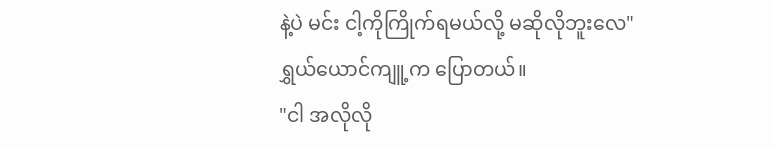နဲ့ပဲ မင်း ငါ့ကိုကြိုက်ရမယ်လို့ မဆိုလိုဘူးလေ"
ရွှယ်ယောင်ကျူ့က ပြောတယ်။
"ငါ အလိုလို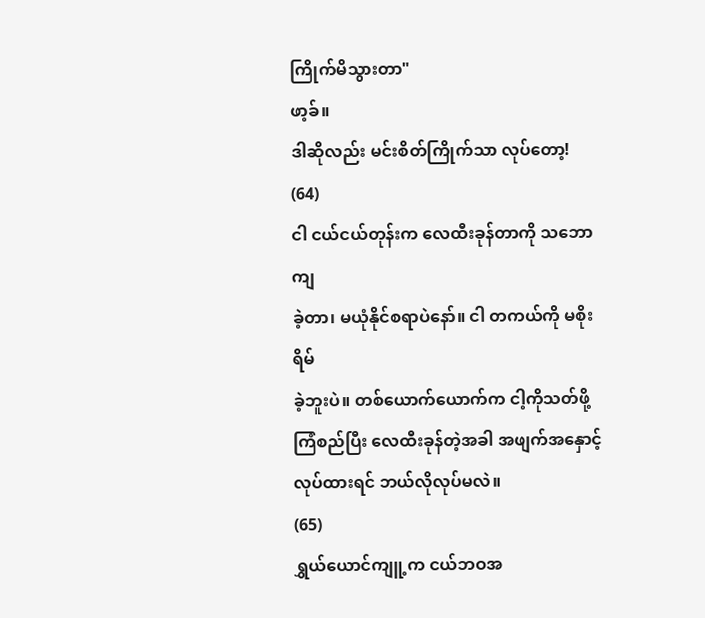ကြိုက်မိသွားတာ"
ဖာ့ခ်။
ဒါဆိုလည်း မင်းစိတ်ကြိုက်သာ လုပ်တော့!
(64)
ငါ ငယ်ငယ်တုန်းက လေထီးခုန်တာကို သဘောကျ
ခဲ့တာ၊ မယုံနိုင်စရာပဲနော်။ ငါ တကယ်ကို မစိုးရိမ်
ခဲ့ဘူးပဲ။ တစ်ယောက်ယောက်က ငါ့ကိုသတ်ဖို့
ကြံစည်ပြီး လေထီးခုန်တဲ့အခါ အဖျက်အနှောင့်
လုပ်ထားရင် ဘယ်လိုလုပ်မလဲ။
(65)
ရွှယ်ယောင်ကျူ့က ငယ်ဘဝအ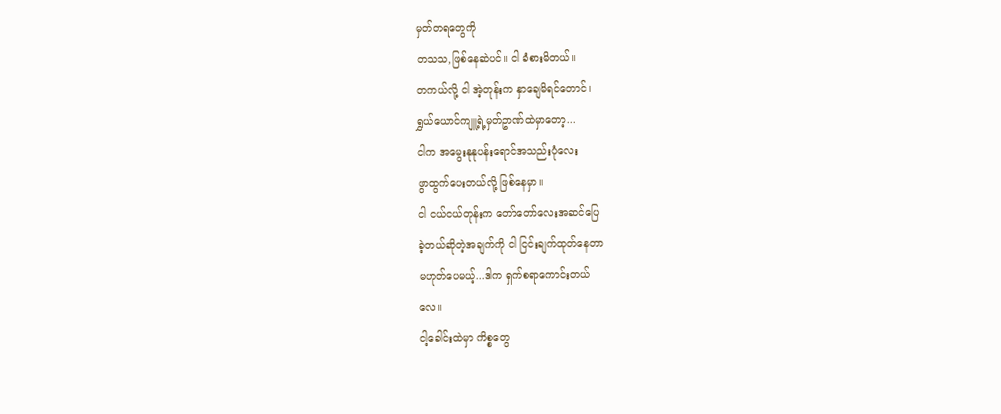မှတ်တရတွေကို
တသသ,ဖြစ်နေဆဲပင်။ ငါ ခံစားမိတယ်။
တကယ်လို့ ငါ အဲ့တုန်းက နှာချေမိရင်တောင်၊
ရွှယ်ယောင်ကျူ့ရဲ့မှတ်ဥာဏ်ထဲမှာတော့...
ငါက အမွေးနုနုပန်းရောင်အသည်းပုံလေး
ဖွာထွက်ပေးတယ်လို့ ဖြစ်နေမှာ။
ငါ ငယ်ငယ်တုန်းက တော်တော်လေးအဆင်ပြေ
ခဲ့တယ်ဆိုတဲ့အချက်ကို ငါ ငြင်းချက်ထုတ်နေတာ
မဟုတ်ပေမယ့်...ဒါက ရှက်စရာကောင်းတယ်
လေ။
ငါ့ခေါင်းထဲမှာ ကိစ္စတွေ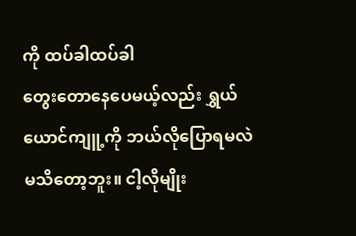ကို ထပ်ခါထပ်ခါ
တွေးတောနေပေမယ့်လည်း ရွှယ်ယောင်ကျူ့ကို ဘယ်လိုပြောရမလဲ မသိတော့ဘူး။ ငါ့လိုမျိုး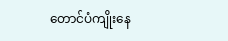တောင်ပံကျိုးနေ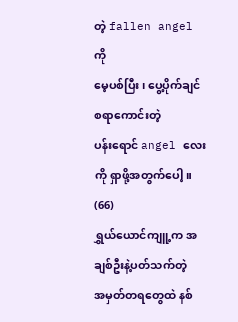တဲ့ fallen angel ကို
မေ့ပစ်ပြီး၊ ပွေ့ပိုက်ချင်စရာကောင်းတဲ့
ပန်းရောင် angel လေးကို ရှာဖို့အတွက်ပေါ့။
(66)
ရွှယ်ယောင်ကျူ့က အချစ်ဦးနဲ့ပတ်သက်တဲ့
အမှတ်တရတွေထဲ နစ်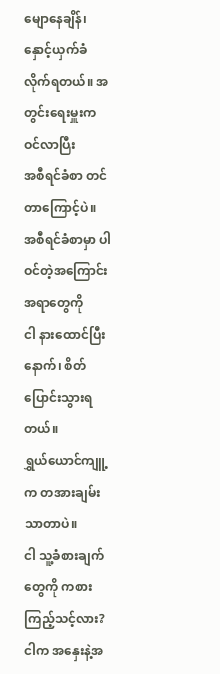မျောနေချိန်၊ နှောင့်ယှက်ခံ
လိုက်ရတယ်။ အတွင်းရေးမှူးက ဝင်လာပြီး
အစီရင်ခံစာ တင်တာကြောင့်ပဲ။
အစီရင်ခံစာမှာ ပါဝင်တဲ့အကြောင်းအရာတွေကို
ငါ နားထောင်ပြီးနောက်၊ စိတ်ပြောင်းသွားရတယ်။
ရွှယ်ယောင်ကျူ့က တအားချမ်းသာတာပဲ။
ငါ သူ့ခံစားချက်တွေကို ကစားကြည့်သင့်လား?
ငါက အနှေးနဲ့အ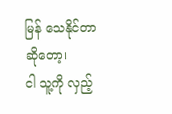မြန် သေနိုင်တာဆိုတော့၊
ငါ သူ့ကို လှည့်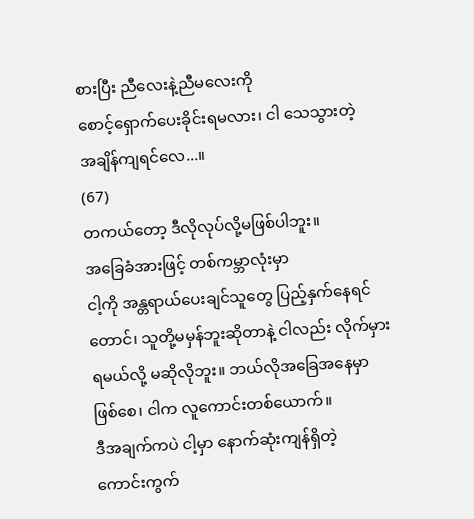စားပြီး ညီလေးနဲ့ညီမလေးကို
စောင့်ရှောက်ပေးခိုင်းရမလား၊ ငါ သေသွားတဲ့
အချိန်ကျရင်လေ...။
(67)
တကယ်တော့ ဒီလိုလုပ်လို့မဖြစ်ပါဘူး။
အခြေခံအားဖြင့် တစ်ကမ္ဘာလုံးမှာ
ငါ့ကို အန္တရာယ်ပေးချင်သူတွေ ပြည့်နှက်နေရင်
တောင်၊ သူတို့မမှန်ဘူးဆိုတာနဲ့ ငါလည်း လိုက်မှား
ရမယ်လို့ မဆိုလိုဘူး။ ဘယ်လိုအခြေအနေမှာ
ဖြစ်စေ၊ ငါက လူကောင်းတစ်ယောက်။
ဒီအချက်ကပဲ ငါ့မှာ နောက်ဆုံးကျန်ရှိတဲ့
ကောင်းကွက်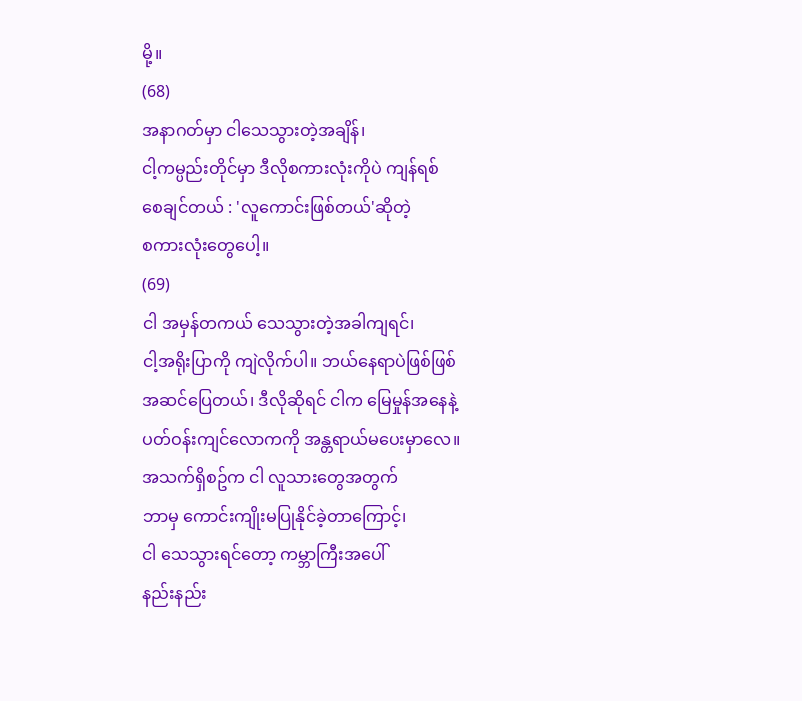မို့။
(68)
အနာဂတ်မှာ ငါသေသွားတဲ့အချိန်၊
ငါ့ကမ္ပည်းတိုင်မှာ ဒီလိုစကားလုံးကိုပဲ ကျန်ရစ်
စေချင်တယ် : 'လူကောင်းဖြစ်တယ်'ဆိုတဲ့
စကားလုံးတွေပေါ့။
(69)
ငါ အမှန်တကယ် သေသွားတဲ့အခါကျရင်၊
ငါ့အရိုးပြာကို ကျဲလိုက်ပါ။ ဘယ်နေရာပဲဖြစ်ဖြစ်
အဆင်ပြေတယ်၊ ဒီလိုဆိုရင် ငါက မြေမှုန်အနေနဲ့
ပတ်ဝန်းကျင်လောကကို အန္တရာယ်မပေးမှာလေ။
အသက်ရှိစဥ်က ငါ လူသားတွေအတွက်
ဘာမှ ကောင်းကျိုးမပြုနိုင်ခဲ့တာကြောင့်၊
ငါ သေသွားရင်တော့ ကမ္ဘာကြီးအပေါ်
နည်းနည်း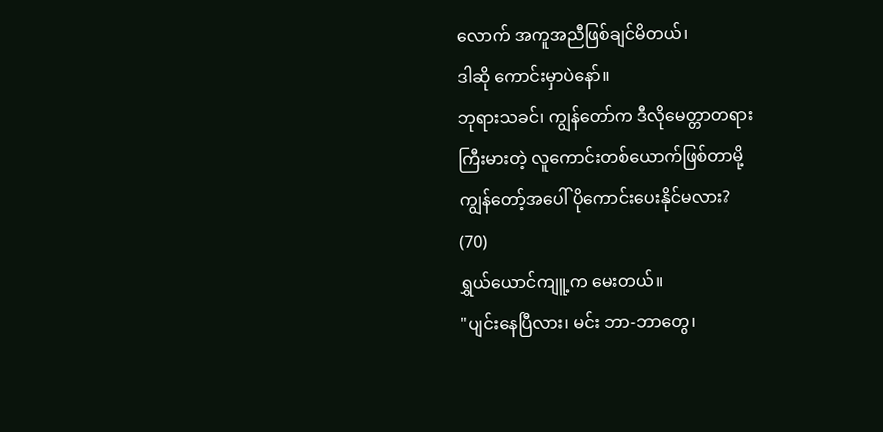လောက် အကူအညီဖြစ်ချင်မိတယ်၊
ဒါဆို ကောင်းမှာပဲနော်။
ဘုရားသခင်၊ ကျွန်တော်က ဒီလိုမေတ္တာတရား
ကြီးမားတဲ့ လူကောင်းတစ်ယောက်ဖြစ်တာမို့
ကျွန်တော့်အပေါ် ပိုကောင်းပေးနိုင်မလား?
(70)
ရွှယ်ယောင်ကျူ့က မေးတယ်။
"ပျင်းနေပြီလား၊ မင်း ဘာ-ဘာတွေ၊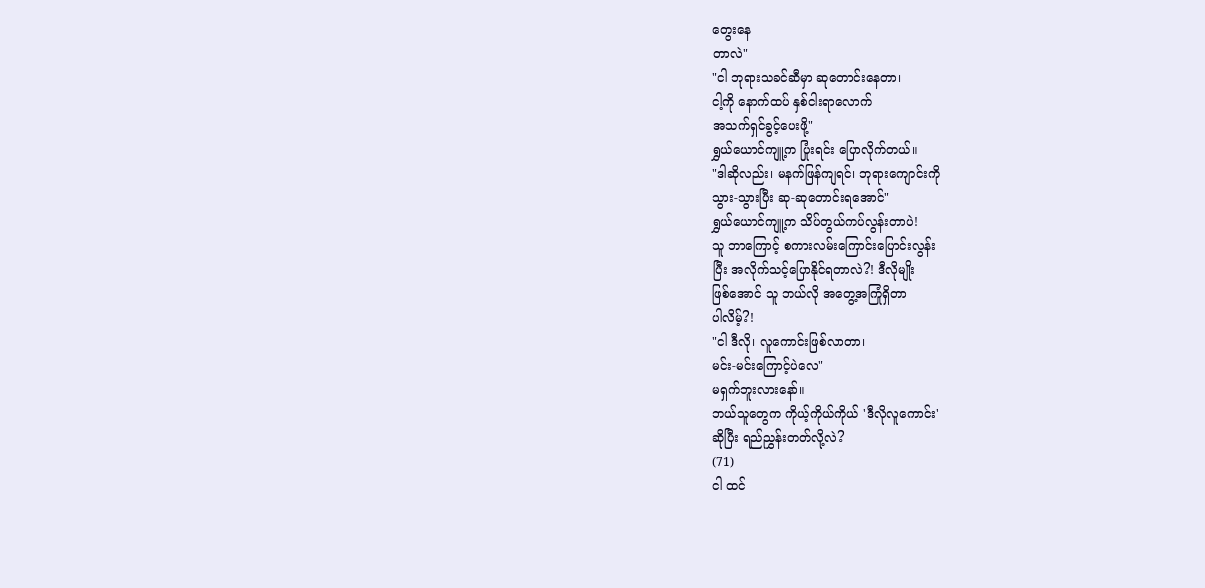တွေးနေ
တာလဲ"
"ငါ ဘုရားသခင်ဆီမှာ ဆုတောင်းနေတာ၊
ငါ့ကို နောက်ထပ် နှစ်ငါးရာလောက်
အသက်ရှင်ခွင့်ပေးဖို့"
ရွှယ်ယောင်ကျူ့က ပြုံးရင်း ပြောလိုက်တယ်။
"ဒါဆိုလည်း၊ မနက်ဖြန်ကျရင်၊ ဘုရားကျောင်းကို
သွား-သွားပြီး ဆု-ဆုတောင်းရအောင်"
ရွှယ်ယောင်ကျူ့က သိပ်တွယ်ကပ်လွန်းတာပဲ!
သူ ဘာကြောင့် စကားလမ်းကြောင်းပြောင်းလွန်း
ပြီး အလိုက်သင့်ပြောနိုင်ရတာလဲ?! ဒီလိုမျိုး
ဖြစ်အောင် သူ ဘယ်လို အတွေ့အကြုံရှိတာ
ပါလိမ့်?!
"ငါ ဒီလို၊ လူကောင်းဖြစ်လာတာ၊
မင်း-မင်းကြောင့်ပဲလေ"
မရှက်ဘူးလားနော်။
ဘယ်သူတွေက ကိုယ့်ကိုယ်ကိုယ် 'ဒီလိုလူကောင်း'
ဆိုပြီး ရည်ညွှန်းတတ်လို့လဲ?
(71)
ငါ ထင်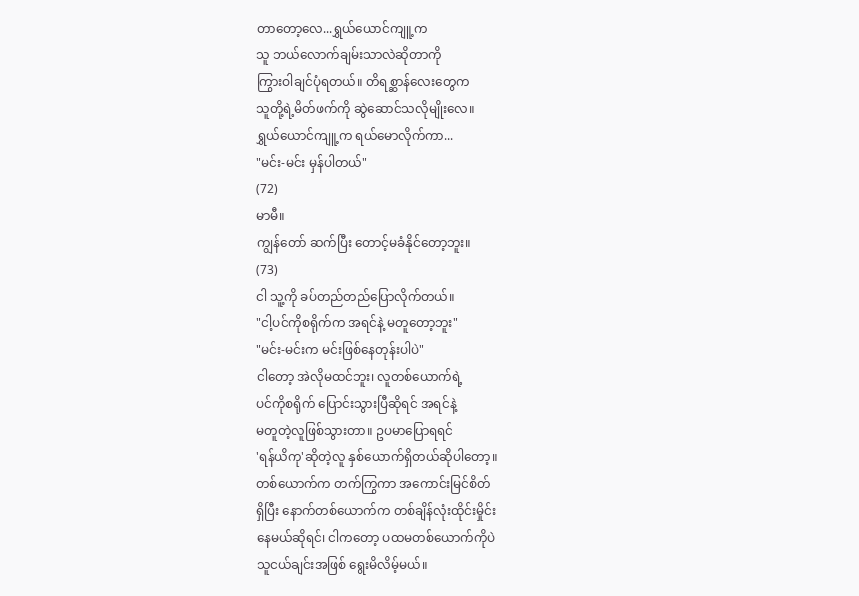တာတော့လေ...ရွှယ်ယောင်ကျူ့က
သူ ဘယ်လောက်ချမ်းသာလဲဆိုတာကို
ကြွားဝါချင်ပုံရတယ်။ တိရစ္ဆာန်လေးတွေက
သူတို့ရဲ့မိတ်ဖက်ကို ဆွဲဆောင်သလိုမျိုးလေ။
ရွှယ်ယောင်ကျူ့က ရယ်မောလိုက်ကာ...
"မင်း-မင်း မှန်ပါတယ်"
(72)
မာမီ။
ကျွန်တော် ဆက်ပြီး တောင့်မခံနိုင်တော့ဘူး။
(73)
ငါ သူ့ကို ခပ်တည်တည်ပြောလိုက်တယ်။
"ငါ့ပင်ကိုစရိုက်က အရင်နဲ့ မတူတော့ဘူး"
"မင်း-မင်းက မင်းဖြစ်နေတုန်းပါပဲ"
ငါတော့ အဲလိုမထင်ဘူး၊ လူတစ်ယောက်ရဲ့
ပင်ကိုစရိုက် ပြောင်းသွားပြီဆိုရင် အရင်နဲ့
မတူတဲ့လူဖြစ်သွားတာ။ ဥပမာပြောရရင်
'ရန်ယိကု'ဆိုတဲ့လူ နှစ်ယောက်ရှိတယ်ဆိုပါတော့။
တစ်ယောက်က တက်ကြွကာ အကောင်းမြင်စိတ်
ရှိပြီး နောက်တစ်ယောက်က တစ်ချိန်လုံးထိုင်းမှိုင်း
နေမယ်ဆိုရင်၊ ငါကတော့ ပထမတစ်ယောက်ကိုပဲ
သူငယ်ချင်းအဖြစ် ရွေးမိလိမ့်မယ်။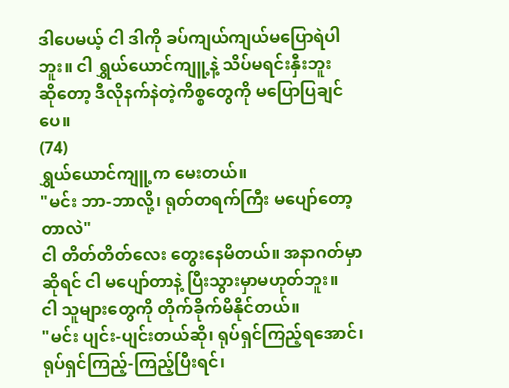ဒါပေမယ့် ငါ ဒါကို ခပ်ကျယ်ကျယ်မပြောရဲပါ
ဘူး။ ငါ ရွှယ်ယောင်ကျူ့နဲ့ သိပ်မရင်းနှီးဘူး
ဆိုတော့ ဒီလိုနက်နဲတဲ့ကိစ္စတွေကို မပြောပြချင်
ပေ။
(74)
ရွှယ်ယောင်ကျူ့က မေးတယ်။
"မင်း ဘာ-ဘာလို့၊ ရုတ်တရက်ကြီး မပျော်တော့
တာလဲ"
ငါ တိတ်တိတ်လေး တွေးနေမိတယ်။ အနာဂတ်မှာ
ဆိုရင် ငါ မပျော်တာနဲ့ ပြီးသွားမှာမဟုတ်ဘူး။
ငါ သူများတွေကို တိုက်ခိုက်မိနိုင်တယ်။
"မင်း ပျင်း-ပျင်းတယ်ဆို၊ ရုပ်ရှင်ကြည့်ရအောင်၊
ရုပ်ရှင်ကြည့်-ကြည့်ပြီးရင်၊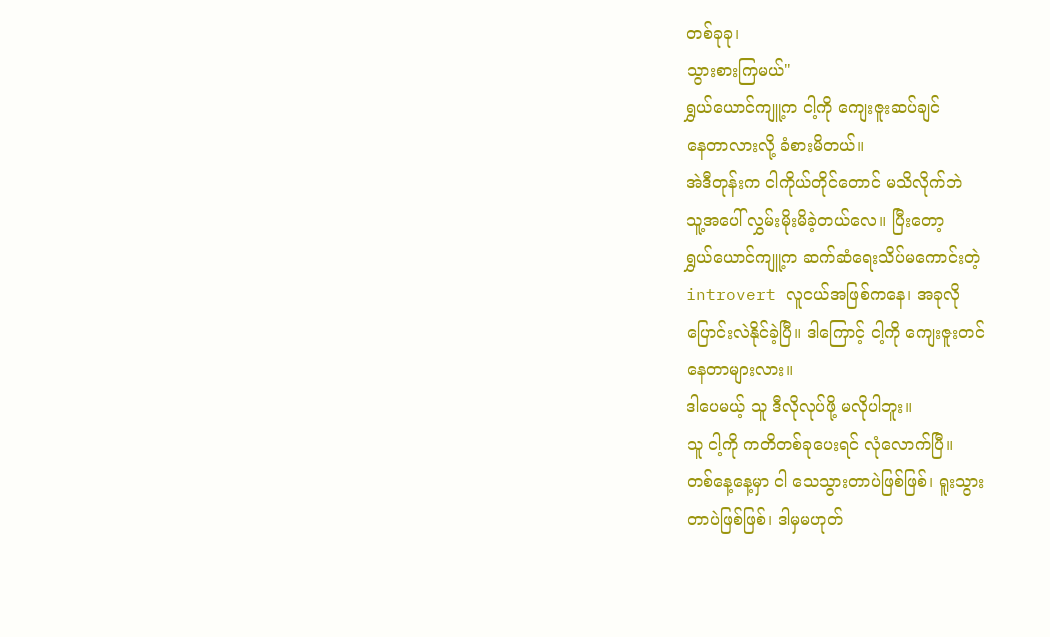တစ်ခုခု၊
သွားစားကြမယ်"
ရွှယ်ယောင်ကျူ့က ငါ့ကို ကျေးဇူးဆပ်ချင်
နေတာလားလို့ ခံစားမိတယ်။
အဲဒီတုန်းက ငါကိုယ်တိုင်တောင် မသိလိုက်ဘဲ
သူ့အပေါ် လွှမ်းမိုးမိခဲ့တယ်လေ။ ပြီးတော့
ရွှယ်ယောင်ကျူ့က ဆက်ဆံရေးသိပ်မကောင်းတဲ့
introvert လူငယ်အဖြစ်ကနေ၊ အခုလို
ပြောင်းလဲနိုင်ခဲ့ပြီ။ ဒါကြောင့် ငါ့ကို ကျေးဇူးတင်
နေတာများလား။
ဒါပေမယ့် သူ ဒီလိုလုပ်ဖို့ မလိုပါဘူး။
သူ ငါ့ကို ကတိတစ်ခုပေးရင် လုံလောက်ပြီ။
တစ်နေ့နေ့မှာ ငါ သေသွားတာပဲဖြစ်ဖြစ်၊ ရူးသွား
တာပဲဖြစ်ဖြစ်၊ ဒါမှမဟုတ်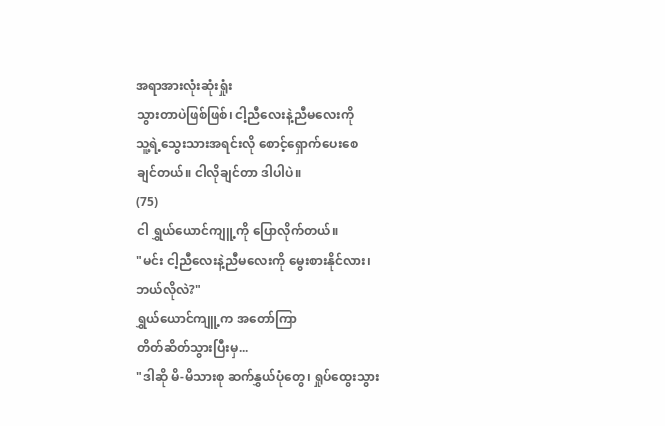အရာအားလုံးဆုံးရှုံး
သွားတာပဲဖြစ်ဖြစ်၊ ငါ့ညီလေးနဲ့ညီမလေးကို
သူ့ရဲ့သွေးသားအရင်းလို စောင့်ရှောက်ပေးစေ
ချင်တယ်။ ငါလိုချင်တာ ဒါပါပဲ။
(75)
ငါ ရွှယ်ယောင်ကျူ့ကို ပြောလိုက်တယ်။
"မင်း ငါ့ညီလေးနဲ့ညီမလေးကို မွေးစားနိုင်လား၊
ဘယ်လိုလဲ?"
ရွှယ်ယောင်ကျူ့က အတော်ကြာ
တိတ်ဆိတ်သွားပြီးမှ...
"ဒါဆို မိ-မိသားစု ဆက်နွှယ်ပုံတွေ၊ ရှုပ်ထွေးသွား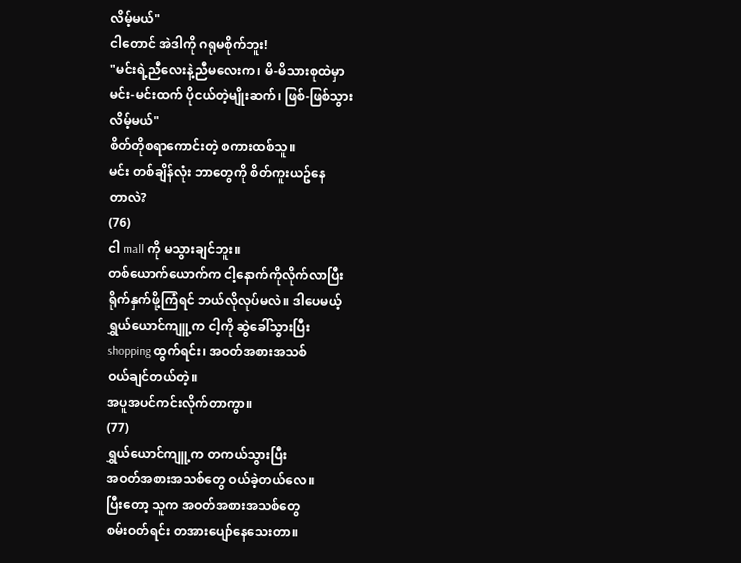လိမ့်မယ်"
ငါတောင် အဲဒါကို ဂရုမစိုက်ဘူး!
"မင်းရဲ့ညီလေးနဲ့ညီမလေးက၊ မိ-မိသားစုထဲမှာ
မင်း-မင်းထက် ပိုငယ်တဲ့မျိုးဆက်၊ ဖြစ်-ဖြစ်သွား
လိမ့်မယ်"
စိတ်တိုစရာကောင်းတဲ့ စကားထစ်သူ။
မင်း တစ်ချိန်လုံး ဘာတွေကို စိတ်ကူးယဥ်နေ
တာလဲ?
(76)
ငါ mall ကို မသွားချင်ဘူး။
တစ်ယောက်ယောက်က ငါ့နောက်ကိုလိုက်လာပြီး
ရိုက်နှက်ဖို့ကြံရင် ဘယ်လိုလုပ်မလဲ။ ဒါပေမယ့်
ရွှယ်ယောင်ကျူ့က ငါ့ကို ဆွဲခေါ်သွားပြီး
shopping ထွက်ရင်း၊ အဝတ်အစားအသစ်
ဝယ်ချင်တယ်တဲ့။
အပူအပင်ကင်းလိုက်တာကွာ။
(77)
ရွှယ်ယောင်ကျူ့က တကယ်သွားပြီး
အဝတ်အစားအသစ်တွေ ဝယ်ခဲ့တယ်လေ။
ပြီးတော့ သူက အဝတ်အစားအသစ်တွေ
စမ်းဝတ်ရင်း တအားပျော်နေသေးတာ။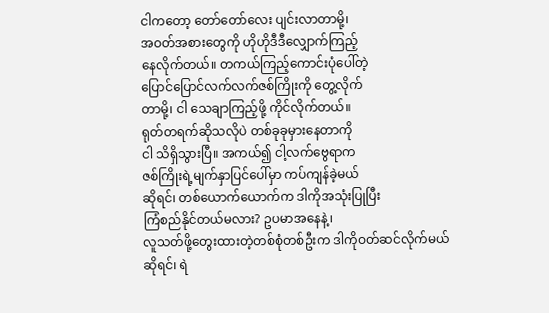ငါကတော့ တော်တော်လေး ပျင်းလာတာမို့၊
အဝတ်အစားတွေကို ဟိုဟိုဒီဒီလျှောက်ကြည့်
နေလိုက်တယ်။ တကယ်ကြည့်ကောင်းပုံပေါ်တဲ့
ပြောင်ပြောင်လက်လက်ဇစ်ကြိုးကို တွေ့လိုက်
တာမို့၊ ငါ သေချာကြည့်ဖို့ ကိုင်လိုက်တယ်။
ရုတ်တရက်ဆိုသလိုပဲ တစ်ခုခုမှားနေတာကို
ငါ သိရှိသွားပြီ။ အကယ်၍ ငါ့လက်ဗွေရာက
ဇစ်ကြိုးရဲ့မျက်နှာပြင်ပေါ်မှာ ကပ်ကျန်ခဲ့မယ်
ဆိုရင်၊ တစ်ယောက်ယောက်က ဒါကိုအသုံးပြုပြီး
ကြံစည်နိုင်တယ်မလား? ဥပမာအနေနဲ့၊
လူသတ်ဖို့တွေးထားတဲ့တစ်စုံတစ်ဦးက ဒါကိုဝတ်ဆင်လိုက်မယ်ဆိုရင်၊ ရဲ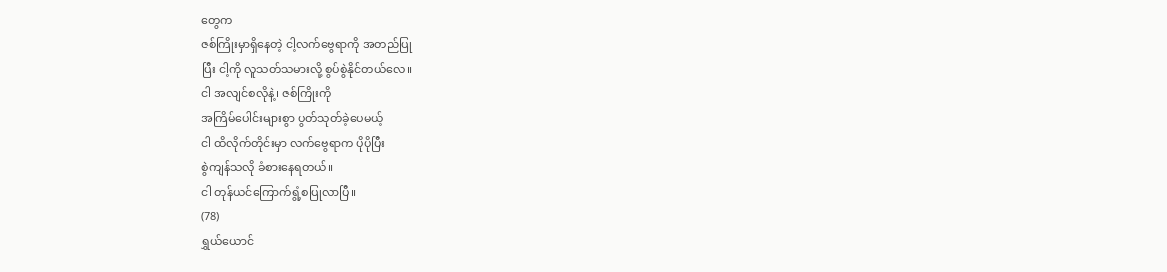တွေက
ဇစ်ကြိုးမှာရှိနေတဲ့ ငါ့လက်ဗွေရာကို အတည်ပြု
ပြီး ငါ့ကို လူသတ်သမားလို့ စွပ်စွဲနိုင်တယ်လေ။
ငါ အလျင်စလိုနဲ့၊ ဇစ်ကြိုးကို
အကြိမ်ပေါင်းများစွာ ပွတ်သုတ်ခဲ့ပေမယ့်
ငါ ထိလိုက်တိုင်းမှာ လက်ဗွေရာက ပိုပိုပြီး
စွဲကျန်သလို ခံစားနေရတယ်။
ငါ တုန်ယင်ကြောက်ရွံ့စပြုလာပြီ။
(78)
ရွှယ်ယောင်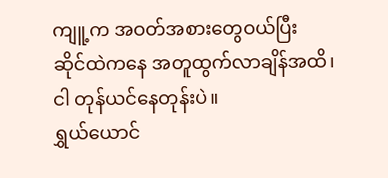ကျူ့က အဝတ်အစားတွေဝယ်ပြီး
ဆိုင်ထဲကနေ အတူထွက်လာချိန်အထိ၊
ငါ တုန်ယင်နေတုန်းပဲ။
ရွှယ်ယောင်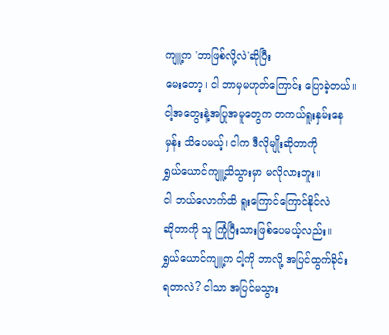ကျူ့က 'ဘာဖြစ်လို့လဲ'ဆိုပြီး
မေးတော့၊ ငါ ဘာမှမဟုတ်ကြောင်း ပြောခဲ့တယ်။
ငါ့အတွေးနဲ့အပြုအမူတွေက တကယ်ရူးနှမ်းနေ
မှန်း သိပေမယ့်၊ ငါက ဒီလိုမျိုးဆိုတာကို
ရွှယ်ယောင်ကျူ့သိသွားမှာ မလိုလားဘူး။
ငါ ဘယ်လောက်ထိ ရူးကြောင်ကြောင်နိုင်လဲ
ဆိုတာကို သူ ကြုံပြီးသားဖြစ်ပေမယ့်လည်း။
ရွှယ်ယောင်ကျူ့က ငါ့ကို ဘာလို့ အပြင်ထွက်ခိုင်း
ရတာလဲ? ငါသာ အပြင်မသွား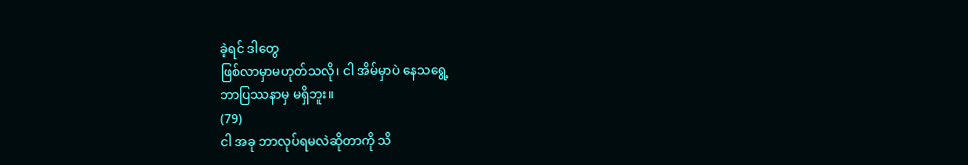ခဲ့ရင် ဒါတွေ
ဖြစ်လာမှာမဟုတ်သလို၊ ငါ အိမ်မှာပဲ နေသရွေ့
ဘာပြဿနာမှ မရှိဘူး။
(79)
ငါ အခု ဘာလုပ်ရမလဲဆိုတာကို သိ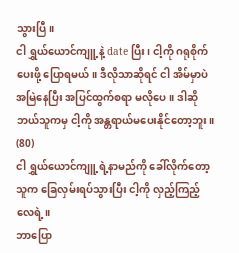သွားပြီ။
ငါ ရွှယ်ယောင်ကျူ့နဲ့ date ပြီး၊ ငါ့ကို ဂရုစိုက်
ပေးဖို့ ပြောရမယ်။ ဒီလိုသာဆိုရင် ငါ အိမ်မှာပဲ
အမြဲနေပြီး အပြင်ထွက်စရာ မလိုပေ။ ဒါဆို
ဘယ်သူကမှ ငါ့ကို အန္တရာယ်မပေးနိုင်တော့ဘူး။
(80)
ငါ ရွှယ်ယောင်ကျူ့ရဲ့နာမည်ကို ခေါ်လိုက်တော့
သူက ခြေလှမ်းရပ်သွားပြီး ငါ့ကို လှည့်ကြည့်
လေရဲ့။
ဘာပြော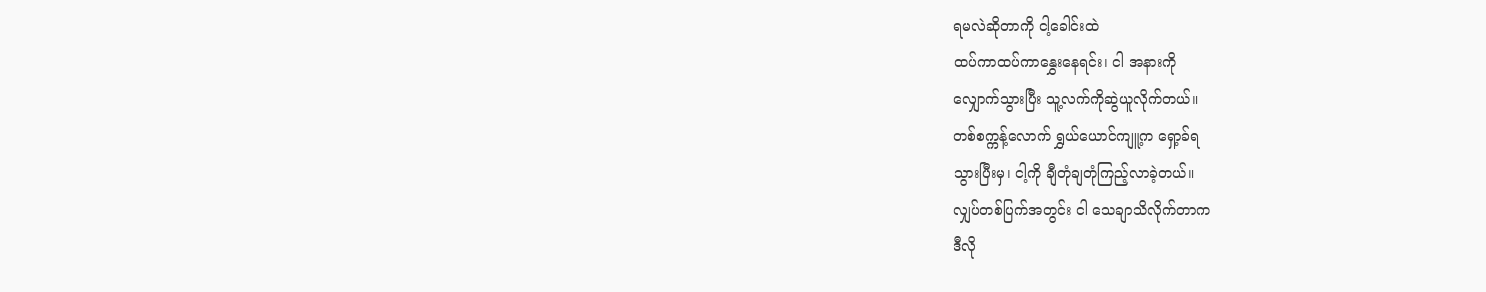ရမလဲဆိုတာကို ငါ့ခေါင်းထဲ
ထပ်ကာထပ်ကာနွှေးနေရင်း၊ ငါ အနားကို
လျှောက်သွားပြီး သူ့လက်ကိုဆွဲယူလိုက်တယ်။
တစ်စက္ကန့်လောက် ရွှယ်ယောင်ကျူ့က ရှော့ခ်ရ
သွားပြီးမှ၊ ငါ့ကို ချီတုံချတုံကြည့်လာခဲ့တယ်။
လျှပ်တစ်ပြက်အတွင်း ငါ သေချာသိလိုက်တာက
ဒီလို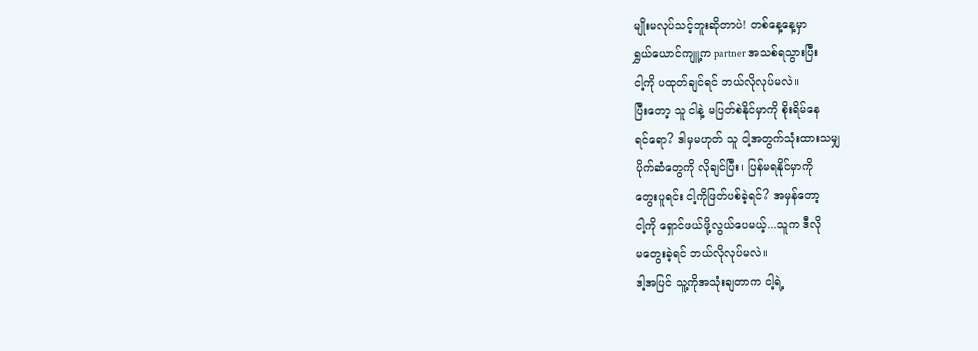မျိုးမလုပ်သင့်ဘူးဆိုတာပဲ! တစ်နေ့နေ့မှာ
ရွှယ်ယောင်ကျူ့က partner အသစ်ရသွားပြီး
ငါ့ကို ပထုတ်ချင်ရင် ဘယ်လိုလုပ်မလဲ။
ပြီးတော့ သူ ငါနဲ့ မပြတ်စဲနိုင်မှာကို စိုးရိမ်နေ
ရင်ရော? ဒါမှမဟုတ် သူ ငါ့အတွက်သုံးထားသမျှ
ပိုက်ဆံတွေကို လိုချင်ပြီး၊ ပြန်မရနိုင်မှာကို
တွေးပူရင်း ငါ့ကိုဖြတ်ပစ်ခဲ့ရင်? အမှန်တော့
ငါ့ကို ရှောင်ဖယ်ဖို့လွယ်ပေမယ့်...သူက ဒီလို
မတွေးခဲ့ရင် ဘယ်လိုလုပ်မလဲ။
ဒါ့အပြင် သူ့ကိုအသုံးချတာက ငါ့ရဲ့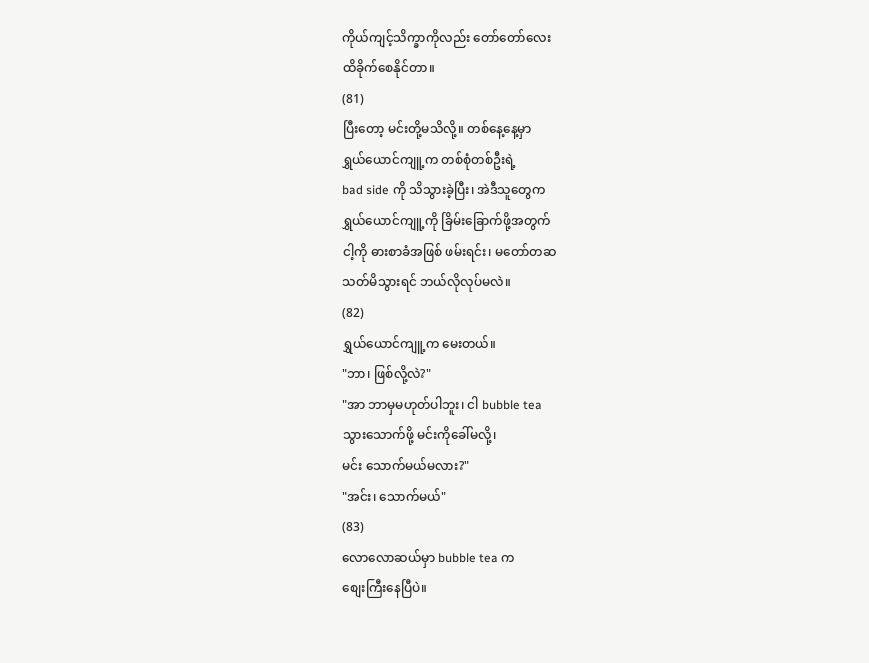ကိုယ်ကျင့်သိက္ခာကိုလည်း တော်တော်လေး
ထိခိုက်စေနိုင်တာ။
(81)
ပြီးတော့ မင်းတို့မသိလို့။ တစ်နေ့နေ့မှာ
ရွှယ်ယောင်ကျူ့က တစ်စုံတစ်ဦးရဲ့
bad side ကို သိသွားခဲ့ပြီး၊ အဲဒီသူတွေက
ရွှယ်ယောင်ကျူ့ကို ခြိမ်းခြောက်ဖို့အတွက်
ငါ့ကို ဓားစာခံအဖြစ် ဖမ်းရင်း၊ မတော်တဆ
သတ်မိသွားရင် ဘယ်လိုလုပ်မလဲ။
(82)
ရွှယ်ယောင်ကျူ့က မေးတယ်။
"ဘာ၊ ဖြစ်လို့လဲ?"
"အာ ဘာမှမဟုတ်ပါဘူး၊ ငါ bubble tea
သွားသောက်ဖို့ မင်းကိုခေါ်မလို့၊
မင်း သောက်မယ်မလား?"
"အင်း၊ သောက်မယ်"
(83)
လောလောဆယ်မှာ bubble tea က
စျေးကြီးနေပြီပဲ။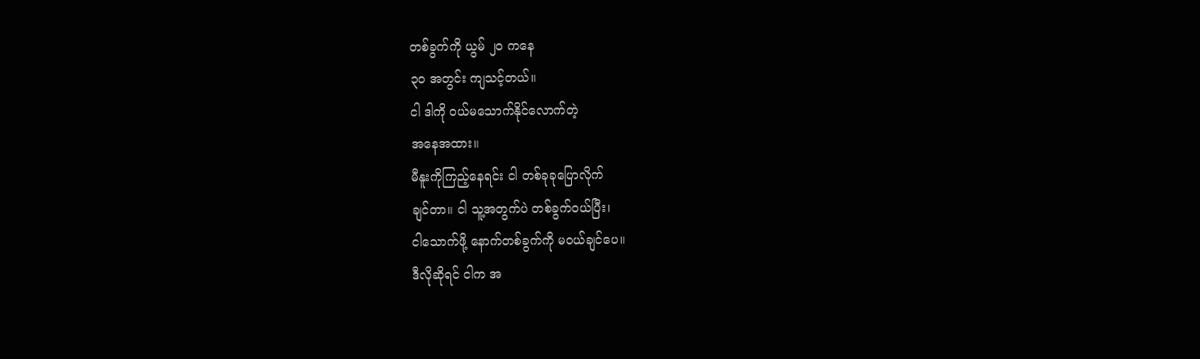တစ်ခွက်ကို ယွမ် ၂၀ ကနေ
၃၀ အတွင်း ကျသင့်တယ်။
ငါ ဒါကို ဝယ်မသောက်နိုင်လောက်တဲ့
အနေအထား။
မီနူးကိုကြည့်နေရင်း ငါ တစ်ခုခုပြောလိုက်
ချင်တာ။ ငါ သူ့အတွက်ပဲ တစ်ခွက်ဝယ်ပြီး၊
ငါသောက်ဖို့ နောက်တစ်ခွက်ကို မဝယ်ချင်ပေ။
ဒီလိုဆိုရင် ငါက အ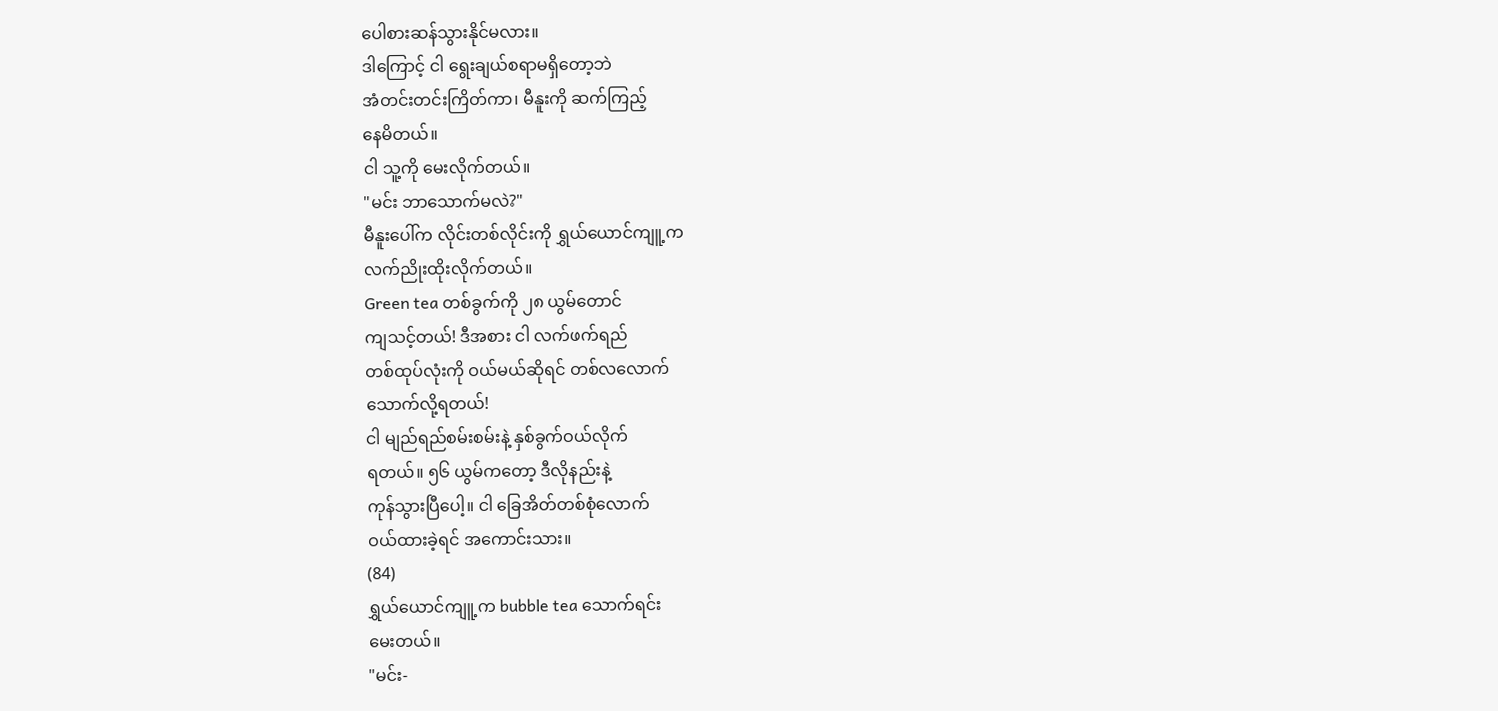ပေါစားဆန်သွားနိုင်မလား။
ဒါကြောင့် ငါ ရွေးချယ်စရာမရှိတော့ဘဲ
အံတင်းတင်းကြိတ်ကာ၊ မီနူးကို ဆက်ကြည့်
နေမိတယ်။
ငါ သူ့ကို မေးလိုက်တယ်။
"မင်း ဘာသောက်မလဲ?"
မီနူးပေါ်က လိုင်းတစ်လိုင်းကို ရွှယ်ယောင်ကျူ့က
လက်ညိုးထိုးလိုက်တယ်။
Green tea တစ်ခွက်ကို ၂၈ ယွမ်တောင်
ကျသင့်တယ်! ဒီအစား ငါ လက်ဖက်ရည်
တစ်ထုပ်လုံးကို ဝယ်မယ်ဆိုရင် တစ်လလောက်
သောက်လို့ရတယ်!
ငါ မျည်ရည်စမ်းစမ်းနဲ့ နှစ်ခွက်ဝယ်လိုက်
ရတယ်။ ၅၆ ယွမ်ကတော့ ဒီလိုနည်းနဲ့
ကုန်သွားပြီပေါ့။ ငါ ခြေအိတ်တစ်စုံလောက်
ဝယ်ထားခဲ့ရင် အကောင်းသား။
(84)
ရွှယ်ယောင်ကျူ့က bubble tea သောက်ရင်း
မေးတယ်။
"မင်း-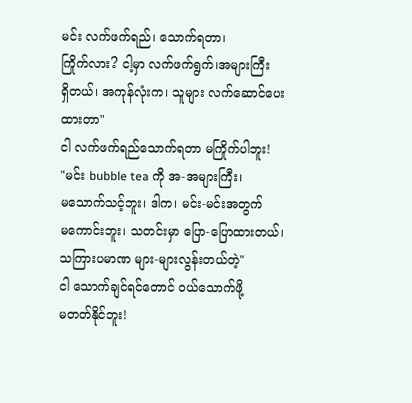မင်း လက်ဖက်ရည်၊ သောက်ရတာ၊
ကြိုက်လား? ငါ့မှာ လက်ဖက်ရွက်၊အများကြီး
ရှိတယ်၊ အကုန်လုံးက၊ သူများ လက်ဆောင်ပေး
ထားတာ"
ငါ လက်ဖက်ရည်သောက်ရတာ မကြိုက်ပါဘူး!
"မင်း bubble tea ကို အ-အများကြီး၊
မသောက်သင့်ဘူး၊ ဒါက၊ မင်း-မင်းအတွက်
မကောင်းဘူး၊ သတင်းမှာ ပြော-ပြောထားတယ်၊
သကြားပမာဏ များ-များလွန်းတယ်တဲ့"
ငါ သောက်ချင်ရင်တောင် ဝယ်သောက်ဖို့
မတတ်နိုင်ဘူး!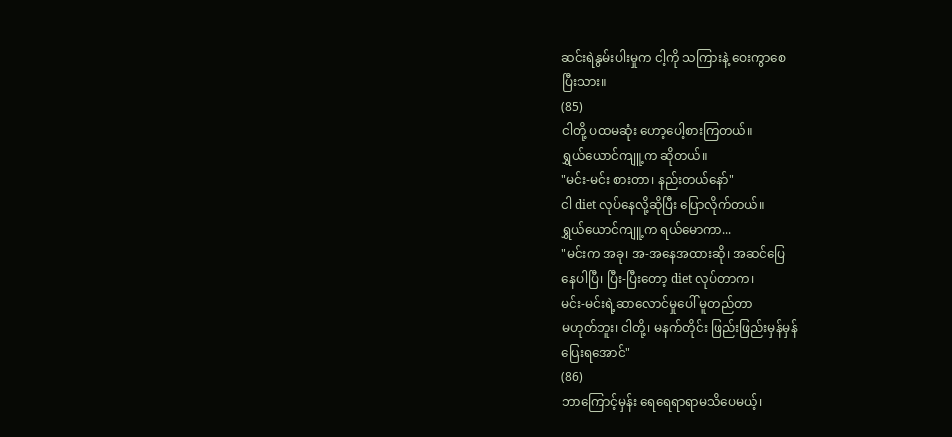ဆင်းရဲနွမ်းပါးမှုက ငါ့ကို သကြားနဲ့ ဝေးကွာစေ
ပြီးသား။
(85)
ငါတို့ ပထမဆုံး ဟော့ပေါ့စားကြတယ်။
ရွှယ်ယောင်ကျူ့က ဆိုတယ်။
"မင်း-မင်း စားတာ၊ နည်းတယ်နော်"
ငါ diet လုပ်နေလို့ဆိုပြီး ပြောလိုက်တယ်။
ရွှယ်ယောင်ကျူ့က ရယ်မောကာ...
"မင်းက အခု၊ အ-အနေအထားဆို၊ အဆင်ပြေ
နေပါပြီ၊ ပြီး-ပြီးတော့ diet လုပ်တာက၊
မင်း-မင်းရဲ့ဆာလောင်မှုပေါ် မူတည်တာ
မဟုတ်ဘူး၊ ငါတို့၊ မနက်တိုင်း ဖြည်းဖြည်းမှန်မှန်
ပြေးရအောင်"
(86)
ဘာကြောင့်မှန်း ရေရေရာရာမသိပေမယ့်၊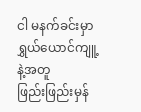ငါ မနက်ခင်းမှာ ရွှယ်ယောင်ကျူ့နဲ့အတူ
ဖြည်းဖြည်းမှန်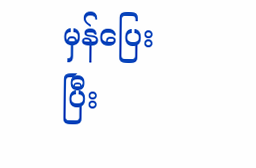မှန်ပြေးပြီး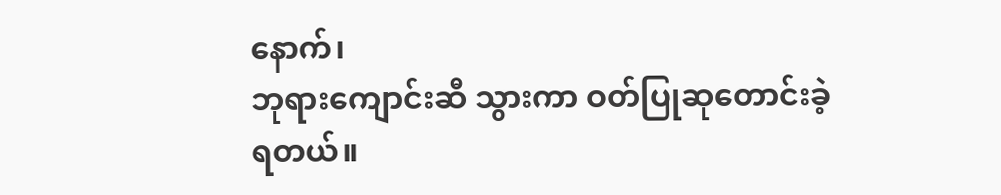နောက်၊
ဘုရားကျောင်းဆီ သွားကာ ဝတ်ပြုဆုတောင်းခဲ့
ရတယ်။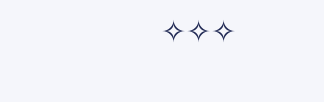✧✧✧